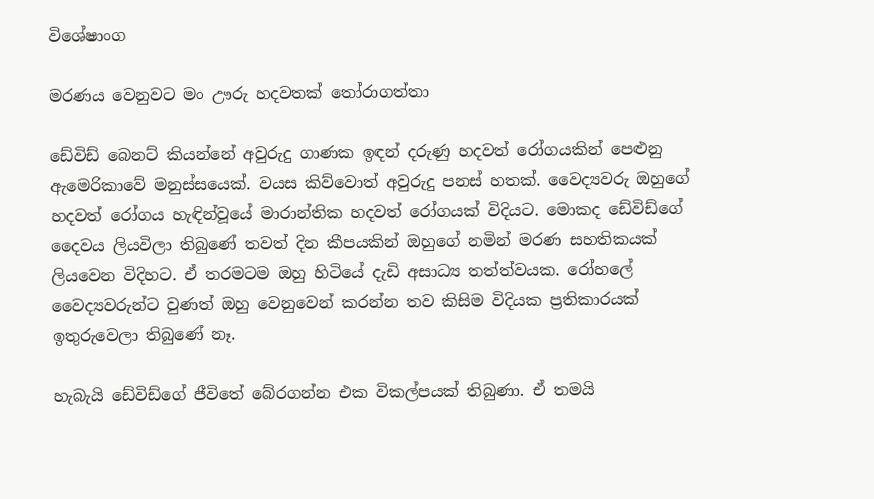විශේෂාංග

මරණය වෙනුවට මං ඌරු හදවතක් තෝරාගත්තා

ඩේවිඩ් බෙනට් කියන්නේ අවුරුදු ගාණක ඉඳන් දරුණු හදවත් රෝගයකින් පෙළුනු ඇමෙරිකාවේ මනුස්සයෙක්. වයස කිව්වොත් අවුරුදු පනස් හතක්. වෛද්‍යවරු ඔහුගේ හදවත් රෝගය හැඳින්වූයේ මාරාන්තික හදවත් රෝගයක් විදියට. මොකද ඩේවිඩ්ගේ දෛවය ලියවිලා තිබුණේ තවත් දින කීපයකින් ඔහුගේ නමින් මරණ සහතිකයක් ලියවෙන විදිහට. ඒ තරමටම ඔහු හිටියේ දැඩි අසාධ්‍ය තත්ත්වයක. රෝහලේ වෛද්‍යවරුන්ට වුණත් ඔහු වෙනුවෙන් කරන්න තව කිසිම විදියක ප්‍රතිකාරයක් ඉතුරුවෙලා තිබුණේ නෑ.

හැබැයි ඩේවිඩ්ගේ ජීවිතේ බේරගන්න එක විකල්පයක් තිබුණා. ඒ තමයි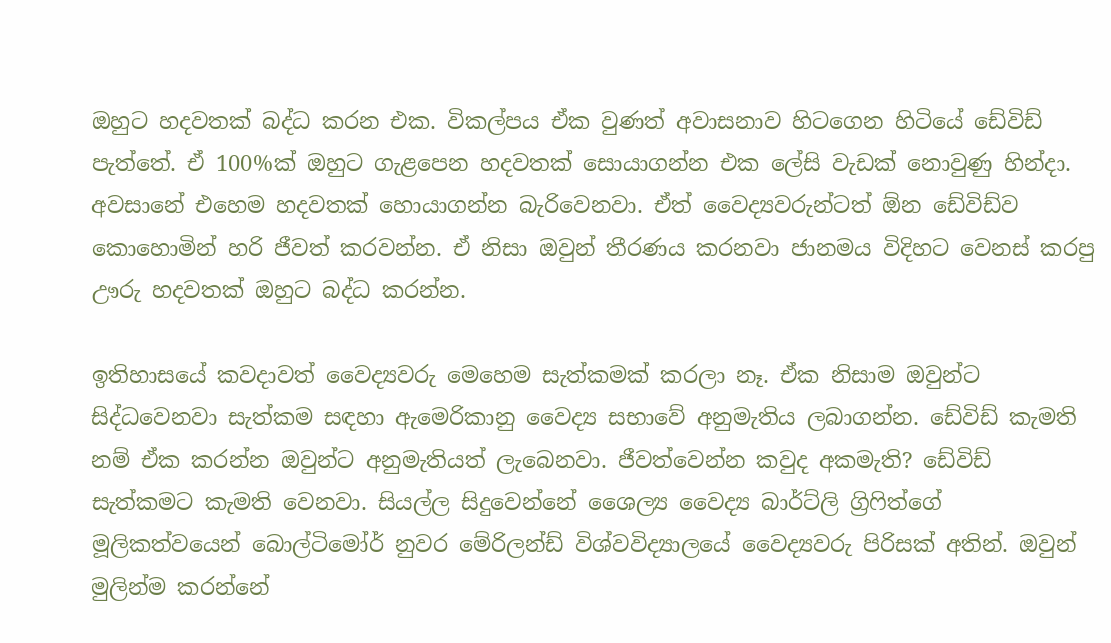ඔහුට හදවතක් බද්ධ කරන එක. විකල්පය ඒක වුණත් අවාසනාව හිටගෙන හිටියේ ඩේවිඩ් පැත්තේ. ඒ 100%ක් ඔහුට ගැළපෙන හදවතක් සොයාගන්න එක ලේසි වැඩක් නොවුණු හින්දා. අවසානේ එහෙම හදවතක් හොයාගන්න බැරිවෙනවා. ඒත් වෛද්‍යවරුන්ටත් ඕන ඩේවිඩ්ව කොහොමින් හරි ජීවත් කරවන්න. ඒ නිසා ඔවුන් තීරණය කරනවා ජානමය විදිහට වෙනස් කරපු ඌරු හදවතක් ඔහුට බද්ධ කරන්න.

ඉතිහාසයේ කවදාවත් වෛද්‍යවරු මෙහෙම සැත්කමක් කරලා නෑ. ඒක නිසාම ඔවුන්ට සිද්ධවෙනවා සැත්කම සඳහා ඇමෙරිකානු වෛද්‍ය සභාවේ අනුමැතිය ලබාගන්න. ඩේවිඩ් කැමති නම් ඒක කරන්න ඔවුන්ට අනුමැතියත් ලැබෙනවා. ජීවත්වෙන්න කවුද අකමැති? ඩේවිඩ් සැත්කමට කැමති වෙනවා. සියල්ල සිදුවෙන්නේ ශෛල්‍ය වෛද්‍ය බාර්ට්ලි ග්‍රිෆිත්ගේ මූලිකත්වයෙන් බොල්ටිමෝර් නුවර මේරිලන්ඩ් විශ්වවිද්‍යාලයේ වෛද්‍යවරු පිරිසක් අතින්. ඔවුන් මුලින්ම කරන්නේ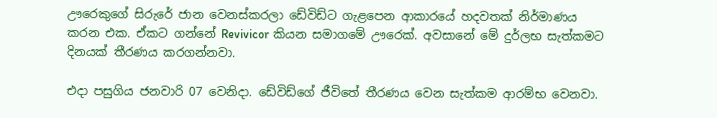ඌරෙකුගේ සිරුරේ ජාන වෙනස්කරලා ඩේවිඩ්ට ගැළපෙන ආකාරයේ හදවතක් නිර්මාණය කරන එක. ඒකට ගන්නේ Revivicor කියන සමාගමේ ඌරෙක්. අවසානේ මේ දුර්ලභ සැත්කමට දිනයක් තීරණය කරගන්නවා.

එදා පසුගිය ජනවාරි 07 වෙනිදා. ඩේවිඩ්ගේ ජීවිතේ තීරණය වෙන සැත්කම ආරම්භ වෙනවා.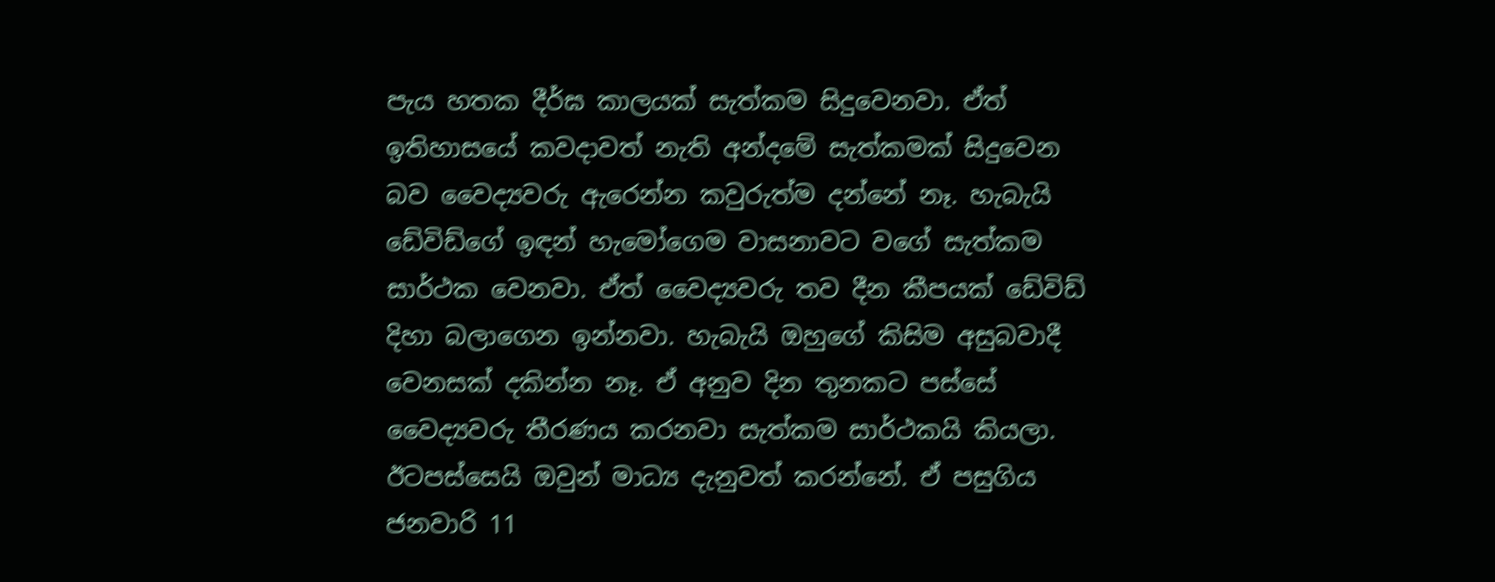පැය හතක දීර්ඝ කාලයක් සැත්කම සිදුවෙනවා. ඒත් ඉතිහාසයේ කවදාවත් නැති අන්දමේ සැත්කමක් සිදුවෙන බව වෛද්‍යවරු ඇරෙන්න කවුරුත්ම දන්නේ නෑ. හැබැයි ඩේවිඩ්ගේ ඉඳන් හැමෝගෙම වාසනාවට වගේ සැත්කම සාර්ථක වෙනවා. ඒත් වෛද්‍යවරු තව දීන කීපයක් ඩේවිඩ් දිහා බලාගෙන ඉන්නවා. හැබැයි ඔහුගේ කිසිම අසුබවාදී වෙනසක් දකින්න නෑ. ඒ අනුව දින තුනකට පස්සේ වෛද්‍යවරු තීරණය කරනවා සැත්කම සාර්ථකයි කියලා. ඊටපස්සෙයි ඔවුන් මාධ්‍ය දැනුවත් කරන්නේ. ඒ පසුගිය ජනවාරි 11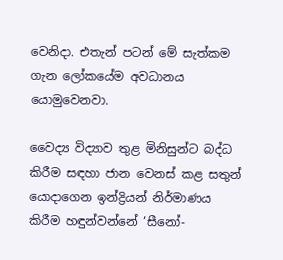වෙනිදා. එතැන් පටන් මේ සැත්කම ගැන ලෝකයේම අවධානය යොමුවෙනවා.

වෛද්‍ය විද්‍යාව තුළ මිනිසුන්ට බද්ධ කිරීම සඳහා ජාන වෙනස් කළ සතුන් යොදාගෙන ඉන්ද්‍රියන් නිර්මාණය කිරීම හඳුන්වන්නේ ‘සීනෝ-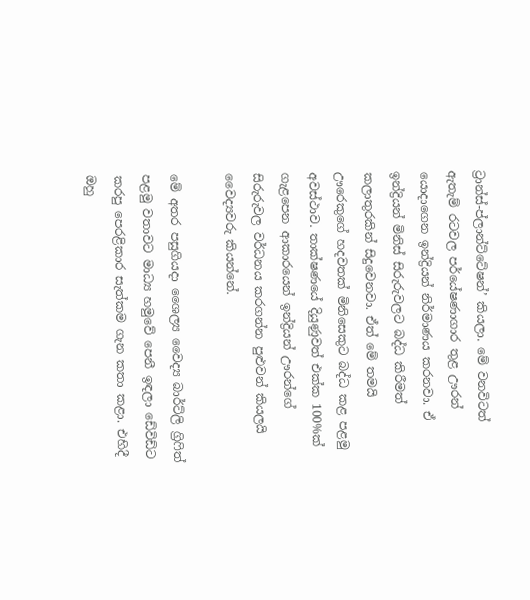ට්‍රාන්ස්-ප්ලාන්ට්ටේෂන්’ කියලා. මේ වනවිටත් ඇතැම් රටවල පර්යේෂණාගාර තුළ ඌරන් යොදාගෙන ඉන්ද්‍රියන් නිර්මාණය කරනවා. ඒ ඉන්ද්‍රියන් මිනිස් සිරුරුවලට බද්ධ කිරීමත් කලාතුරකින් සිදුවෙනවා. ඒත් මේ තමයි ඌරෙකුගේ හදවතක් මිනිසෙකුට බද්ධ කළ පළමු අවස්ථාව. තාක්ෂණයේ දියුණුවත් එක්ක 100%ක් ගැළපෙන ආකාරයෙන් ඉන්ද්‍රියන් ඌරන්ගේ සිරුරුවල වර්ධනය කරගන්න පුළුවන් කියලයි වෛද්‍යවරු කියන්නේ.

මේ අතර පසුගියදා ශෛල්‍ය වෛද්‍ය බාර්ට්ලි ග්‍රිෆිත් පළමු වතාවට මාධ්‍ය හමුවේ පෙනී ඉඳලා ඩේවිඩ්ට කරපු පෙරළිකාර සැත්කම ගැන කතා කළා. එහිදී ඔහු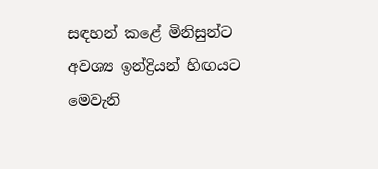සඳහන් කළේ මිනිසුන්‍ට අවශ්‍ය ඉන්ද්‍රියන් හිඟයට මෙවැනි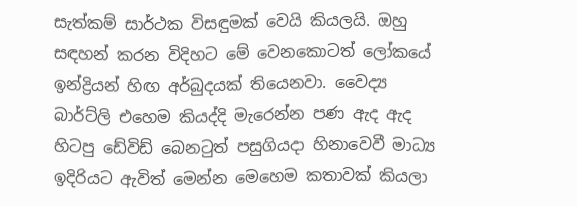සැත්කම් සාර්ථක විසඳුමක් වෙයි කියලයි. ඔහු සඳහන් කරන විදිහට මේ වෙනකොටත් ලෝකයේ ඉන්ද්‍රියන් හිඟ අර්බුදයක් තියෙනවා. වෛද්‍ය බාර්ට්ලි එහෙම කියද්දි මැරෙන්න පණ ඇද ඇද හිටපු ඩේවිඩ් බෙනටුත් පසුගියදා හිනාවෙවී මාධ්‍ය ඉදිරියට ඇවිත් මෙන්න මෙහෙම කතාවක් කියලා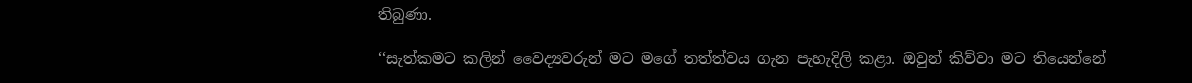තිබුණා.

‘‘සැත්කමට කලින් වෛද්‍යවරුන් මට මගේ තත්ත්වය ගැන පැහැදිලි කළා. ඔවුන් කිව්වා මට තියෙන්නේ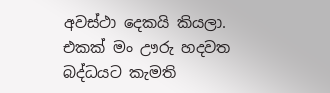අවස්ථා දෙකයි කියලා. එකක් මං ඌරු හදවත බද්ධයට කැමති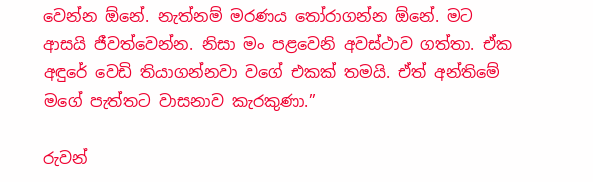වෙන්න ඕනේ. නැත්නම් මරණය තෝරාගන්න ඕනේ. මට ආසයි ජීවත්වෙන්න. නිසා මං පළවෙනි අවස්ථාව ගත්තා. ඒක අඳුරේ වෙඩි තියාගන්නවා වගේ එකක් තමයි. ඒත් අන්තිමේ මගේ පැත්තට වාසනාව කැරකුණා.’’

රුවන්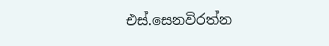එස්.සෙනවිරත්න